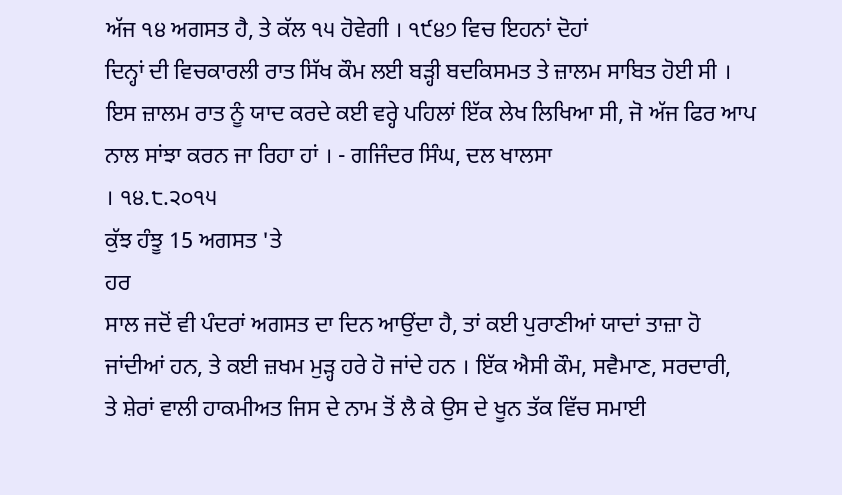ਅੱਜ ੧੪ ਅਗਸਤ ਹੈ, ਤੇ ਕੱਲ ੧੫ ਹੋਵੇਗੀ । ੧੯੪੭ ਵਿਚ ਇਹਨਾਂ ਦੋਹਾਂ
ਦਿਨ੍ਹਾਂ ਦੀ ਵਿਚਕਾਰਲੀ ਰਾਤ ਸਿੱਖ ਕੌਮ ਲਈ ਬੜ੍ਹੀ ਬਦਕਿਸਮਤ ਤੇ ਜ਼ਾਲਮ ਸਾਬਿਤ ਹੋਈ ਸੀ ।
ਇਸ ਜ਼ਾਲਮ ਰਾਤ ਨੂੰ ਯਾਦ ਕਰਦੇ ਕਈ ਵਰ੍ਹੇ ਪਹਿਲਾਂ ਇੱਕ ਲੇਖ ਲਿਖਿਆ ਸੀ, ਜੋ ਅੱਜ ਫਿਰ ਆਪ
ਨਾਲ ਸਾਂਝਾ ਕਰਨ ਜਾ ਰਿਹਾ ਹਾਂ । - ਗਜਿੰਦਰ ਸਿੰਘ, ਦਲ ਖਾਲਸਾ
। ੧੪.੮.੨੦੧੫
ਕੁੱਝ ਹੰਝੂ 15 ਅਗਸਤ 'ਤੇ
ਹਰ
ਸਾਲ ਜਦੋਂ ਵੀ ਪੰਦਰਾਂ ਅਗਸਤ ਦਾ ਦਿਨ ਆਉਂਦਾ ਹੈ, ਤਾਂ ਕਈ ਪੁਰਾਣੀਆਂ ਯਾਦਾਂ ਤਾਜ਼ਾ ਹੋ
ਜਾਂਦੀਆਂ ਹਨ, ਤੇ ਕਈ ਜ਼ਖਮ ਮੁੜ੍ਹ ਹਰੇ ਹੋ ਜਾਂਦੇ ਹਨ । ਇੱਕ ਐਸੀ ਕੌਮ, ਸਵੈਮਾਣ, ਸਰਦਾਰੀ,
ਤੇ ਸ਼ੇਰਾਂ ਵਾਲੀ ਹਾਕਮੀਅਤ ਜਿਸ ਦੇ ਨਾਮ ਤੋਂ ਲੈ ਕੇ ਉਸ ਦੇ ਖੂਨ ਤੱਕ ਵਿੱਚ ਸਮਾਈ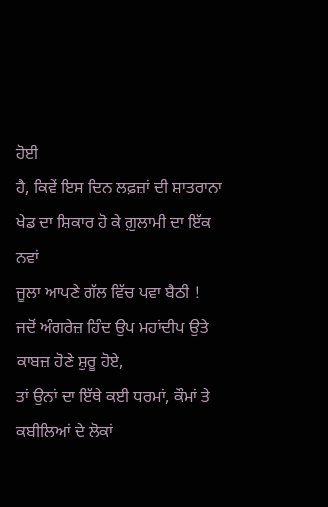ਹੋਈ
ਹੈ, ਕਿਵੇਂ ਇਸ ਦਿਨ ਲਫ਼ਜ਼ਾਂ ਦੀ ਸ਼ਾਤਰਾਨਾ ਖੇਡ ਦਾ ਸ਼ਿਕਾਰ ਹੋ ਕੇ ਗ਼ੁਲਾਮੀ ਦਾ ਇੱਕ ਨਵਾਂ
ਜੂਲਾ ਆਪਣੇ ਗੱਲ ਵਿੱਚ ਪਵਾ ਬੈਠੀ !
ਜਦੋਂ ਅੰਗਰੇਜ਼ ਹਿੰਦ ਉਪ ਮਹਾਂਦੀਪ ਉਤੇ ਕਾਬਜ਼ ਹੋਣੇ ਸ਼ੁਰੂ ਹੋਏ,
ਤਾਂ ਉਨਾਂ ਦਾ ਇੱਥੇ ਕਈ ਧਰਮਾਂ, ਕੌਮਾਂ ਤੇ ਕਬੀਲਿਆਂ ਦੇ ਲੋਕਾਂ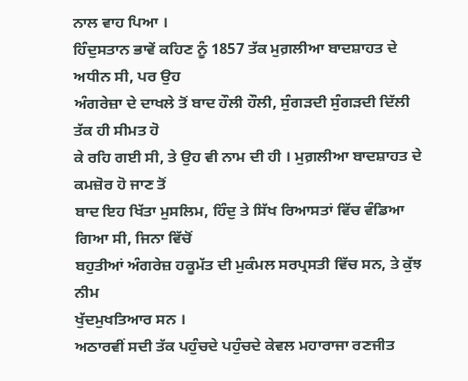ਨਾਲ ਵਾਹ ਪਿਆ ।
ਹਿੰਦੁਸਤਾਨ ਭਾਵੇਂ ਕਹਿਣ ਨੂੰ 1857 ਤੱਕ ਮੁਗ਼ਲੀਆ ਬਾਦਸ਼ਾਹਤ ਦੇ ਅਧੀਨ ਸੀ, ਪਰ ਉਹ
ਅੰਗਰੇਜ਼ਾ ਦੇ ਦਾਖਲੇ ਤੋਂ ਬਾਦ ਹੌਲੀ ਹੌਲੀ, ਸੁੰਗੜਦੀ ਸੁੰਗੜਦੀ ਦਿੱਲੀ ਤੱਕ ਹੀ ਸੀਮਤ ਹੋ
ਕੇ ਰਹਿ ਗਈ ਸੀ, ਤੇ ਉਹ ਵੀ ਨਾਮ ਦੀ ਹੀ । ਮੁਗ਼ਲੀਆ ਬਾਦਸ਼ਾਹਤ ਦੇ ਕਮਜ਼ੋਰ ਹੋ ਜਾਣ ਤੋਂ
ਬਾਦ ਇਹ ਖਿੱਤਾ ਮੁਸਲਿਮ, ਹਿੰਦੁ ਤੇ ਸਿੱਖ ਰਿਆਸਤਾਂ ਵਿੱਚ ਵੰਡਿਆ ਗਿਆ ਸੀ, ਜਿਨਾ ਵਿੱਚੋਂ
ਬਹੁਤੀਆਂ ਅੰਗਰੇਜ਼ ਹਕੂਮੱਤ ਦੀ ਮੁਕੰਮਲ ਸਰਪ੍ਰਸਤੀ ਵਿੱਚ ਸਨ, ਤੇ ਕੁੱਝ ਨੀਮ
ਖੁੱਦਮੁਖਤਿਆਰ ਸਨ ।
ਅਠਾਰਵੀਂ ਸਦੀ ਤੱਕ ਪਹੁੰਚਦੇ ਪਹੁੰਚਦੇ ਕੇਵਲ ਮਹਾਰਾਜਾ ਰਣਜੀਤ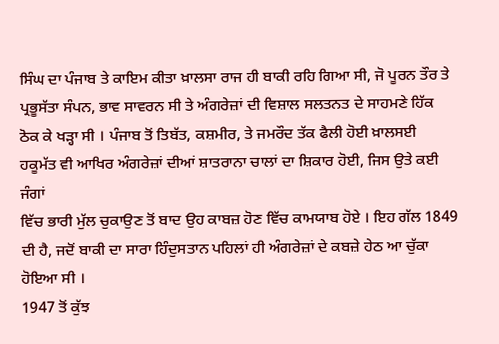ਸਿੰਘ ਦਾ ਪੰਜਾਬ ਤੇ ਕਾਇਮ ਕੀਤਾ ਖ਼ਾਲਸਾ ਰਾਜ ਹੀ ਬਾਕੀ ਰਹਿ ਗਿਆ ਸੀ, ਜੋ ਪੂਰਨ ਤੌਰ ਤੇ
ਪ੍ਰਭੂਸੱਤਾ ਸੰਪਨ, ਭਾਵ ਸਾਵਰਨ ਸੀ ਤੇ ਅੰਗਰੇਜ਼ਾਂ ਦੀ ਵਿਸ਼ਾਲ ਸਲਤਨਤ ਦੇ ਸਾਹਮਣੇ ਹਿੱਕ
ਠੋਕ ਕੇ ਖੜ੍ਹਾ ਸੀ । ਪੰਜਾਬ ਤੋਂ ਤਿਬੱਤ, ਕਸ਼ਮੀਰ, ਤੇ ਜਮਰੌਦ ਤੱਕ ਫੈਲੀ ਹੋਈ ਖ਼ਾਲਸਈ
ਹਕੂਮੱਤ ਵੀ ਆਖਿਰ ਅੰਗਰੇਜ਼ਾਂ ਦੀਆਂ ਸ਼ਾਤਰਾਨਾ ਚਾਲਾਂ ਦਾ ਸ਼ਿਕਾਰ ਹੋਈ, ਜਿਸ ਉਤੇ ਕਈ ਜੰਗਾਂ
ਵਿੱਚ ਭਾਰੀ ਮੁੱਲ ਚੁਕਾਉਣ ਤੋਂ ਬਾਦ ਉਹ ਕਾਬਜ਼ ਹੋਣ ਵਿੱਚ ਕਾਮਯਾਬ ਹੋਏ । ਇਹ ਗੱਲ 1849
ਦੀ ਹੈ, ਜਦੋਂ ਬਾਕੀ ਦਾ ਸਾਰਾ ਹਿੰਦੁਸਤਾਨ ਪਹਿਲਾਂ ਹੀ ਅੰਗਰੇਜ਼ਾਂ ਦੇ ਕਬਜ਼ੇ ਹੇਠ ਆ ਚੁੱਕਾ
ਹੋਇਆ ਸੀ ।
1947 ਤੋਂ ਕੁੱਝ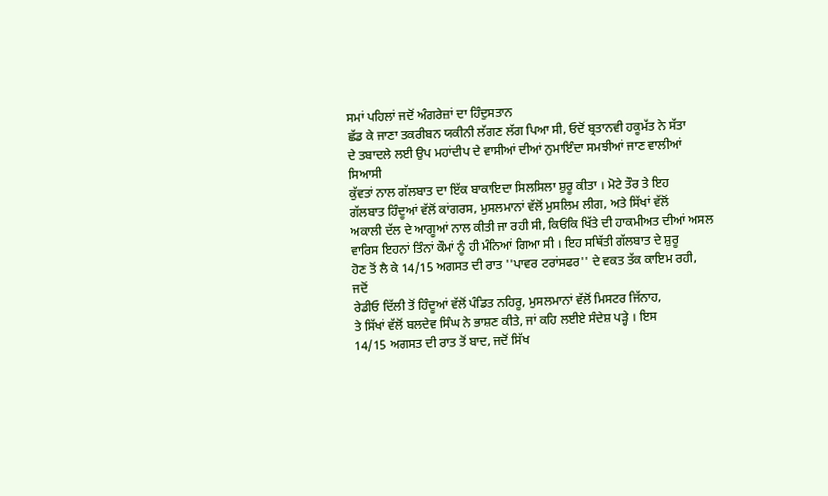ਸਮਾਂ ਪਹਿਲਾਂ ਜਦੋਂ ਅੰਗਰੇਜ਼ਾਂ ਦਾ ਹਿੰਦੁਸਤਾਨ
ਛੱਡ ਕੇ ਜਾਣਾ ਤਕਰੀਬਨ ਯਕੀਨੀ ਲੱਗਣ ਲੱਗ ਪਿਆ ਸੀ, ਓਦੋਂ ਬ੍ਰਤਾਨਵੀ ਹਕੂਮੱਤ ਨੇ ਸੱਤਾ
ਦੇ ਤਬਾਦਲੇ ਲਈ ਉਪ ਮਹਾਂਦੀਪ ਦੇ ਵਾਸੀਆਂ ਦੀਆਂ ਨੁਮਾਇੰਦਾ ਸਮਝੀਆਂ ਜਾਣ ਵਾਲੀਆਂ ਸਿਆਸੀ
ਕੁੱਵਤਾਂ ਨਾਲ ਗੱਲਬਾਤ ਦਾ ਇੱਕ ਬਾਕਾਇਦਾ ਸਿਲਸਿਲਾ ਸ਼ੁਰੂ ਕੀਤਾ । ਮੋਟੇ ਤੌਰ ਤੇ ਇਹ
ਗੱਲਬਾਤ ਹਿੰਦੂਆਂ ਵੱਲੋਂ ਕਾਂਗਰਸ, ਮੁਸਲਮਾਨਾਂ ਵੱਲੋਂ ਮੁਸਲਿਮ ਲੀਗ, ਅਤੇ ਸਿੱਖਾਂ ਵੱਲੋਂ
ਅਕਾਲੀ ਦੱਲ ਦੇ ਆਗੂਆਂ ਨਾਲ ਕੀਤੀ ਜਾ ਰਹੀ ਸੀ, ਕਿਓਂਕਿ ਖਿੱਤੇ ਦੀ ਹਾਕਮੀਅਤ ਦੀਆਂ ਅਸਲ
ਵਾਰਿਸ ਇਹਨਾਂ ਤਿੰਨਾਂ ਕੌਮਾਂ ਨੂੰ ਹੀ ਮੰਨਿਆਂ ਗਿਆ ਸੀ । ਇਹ ਸਥਿੱਤੀ ਗੱਲਬਾਤ ਦੇ ਸ਼ੁਰੂ
ਹੋਣ ਤੋਂ ਲੈ ਕੇ 14/15 ਅਗਸਤ ਦੀ ਰਾਤ ''ਪਾਵਰ ਟਰਾਂਸਫਰ'' ਦੇ ਵਕਤ ਤੱਕ ਕਾਇਮ ਰਹੀ, ਜਦੋਂ
ਰੇਡੀਓ ਦਿੱਲੀ ਤੋਂ ਹਿੰਦੂਆਂ ਵੱਲੋਂ ਪੰਡਿਤ ਨਹਿਰੂ, ਮੁਸਲਮਾਨਾਂ ਵੱਲੋਂ ਮਿਸਟਰ ਜਿੱਨਾਹ,
ਤੇ ਸਿੱਖਾਂ ਵੱਲੋਂ ਬਲਦੇਵ ਸਿੰਘ ਨੇ ਭਾਸ਼ਣ ਕੀਤੇ, ਜਾਂ ਕਹਿ ਲਈਏ ਸੰਦੇਸ਼ ਪੜ੍ਹੇ । ਇਸ
14/15 ਅਗਸਤ ਦੀ ਰਾਤ ਤੋਂ ਬਾਦ, ਜਦੋਂ ਸਿੱਖ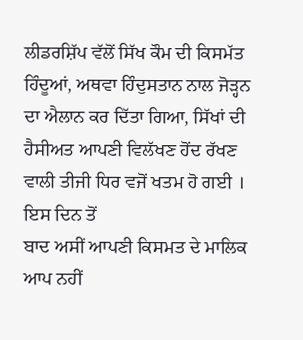ਲੀਡਰਸ਼ਿੱਪ ਵੱਲੋਂ ਸਿੱਖ ਕੌਮ ਦੀ ਕਿਸਮੱਤ
ਹਿੰਦੂਆਂ, ਅਥਵਾ ਹਿੰਦੁਸਤਾਨ ਨਾਲ ਜੋੜ੍ਹਨ ਦਾ ਐਲਾਨ ਕਰ ਦਿੱਤਾ ਗਿਆ, ਸਿੱਖਾਂ ਦੀ
ਹੈਸੀਅਤ ਆਪਣੀ ਵਿਲੱਖਣ ਹੋਂਦ ਰੱਖਣ ਵਾਲੀ ਤੀਜੀ ਧਿਰ ਵਜੋਂ ਖਤਮ ਹੋ ਗਈ । ਇਸ ਦਿਨ ਤੋਂ
ਬਾਦ ਅਸੀਂ ਆਪਣੀ ਕਿਸਮਤ ਦੇ ਮਾਲਿਕ ਆਪ ਨਹੀਂ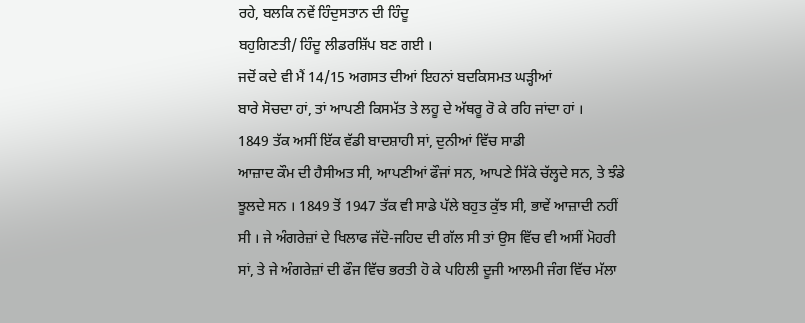ਰਹੇ, ਬਲਕਿ ਨਵੇਂ ਹਿੰਦੁਸਤਾਨ ਦੀ ਹਿੰਦੂ
ਬਹੁਗਿਣਤੀ/ ਹਿੰਦੂ ਲੀਡਰਸ਼ਿੱਪ ਬਣ ਗਈ ।
ਜਦੋਂ ਕਦੇ ਵੀ ਮੈਂ 14/15 ਅਗਸਤ ਦੀਆਂ ਇਹਨਾਂ ਬਦਕਿਸਮਤ ਘੜ੍ਹੀਆਂ
ਬਾਰੇ ਸੋਚਦਾ ਹਾਂ, ਤਾਂ ਆਪਣੀ ਕਿਸਮੱਤ ਤੇ ਲਹੂ ਦੇ ਅੱਥਰੂ ਰੋ ਕੇ ਰਹਿ ਜਾਂਦਾ ਹਾਂ ।
1849 ਤੱਕ ਅਸੀਂ ਇੱਕ ਵੱਡੀ ਬਾਦਸ਼ਾਹੀ ਸਾਂ, ਦੁਨੀਆਂ ਵਿੱਚ ਸਾਡੀ
ਆਜ਼ਾਦ ਕੌਮ ਦੀ ਹੈਸੀਅਤ ਸੀ, ਆਪਣੀਆਂ ਫੌਜਾਂ ਸਨ, ਆਪਣੇ ਸਿੱਕੇ ਚੱਲ੍ਹਦੇ ਸਨ, ਤੇ ਝੰਡੇ
ਝੂਲਦੇ ਸਨ । 1849 ਤੋਂ 1947 ਤੱਕ ਵੀ ਸਾਡੇ ਪੱਲੇ ਬਹੁਤ ਕੁੱਝ ਸੀ, ਭਾਵੇਂ ਆਜ਼ਾਦੀ ਨਹੀਂ
ਸੀ । ਜੇ ਅੰਗਰੇਜ਼ਾਂ ਦੇ ਖਿਲਾਫ ਜੱਦੋ-ਜਹਿਦ ਦੀ ਗੱਲ ਸੀ ਤਾਂ ਉਸ ਵਿੱਚ ਵੀ ਅਸੀਂ ਮੋਹਰੀ
ਸਾਂ, ਤੇ ਜੇ ਅੰਗਰੇਜ਼ਾਂ ਦੀ ਫੌਜ ਵਿੱਚ ਭਰਤੀ ਹੋ ਕੇ ਪਹਿਲੀ ਦੂਜੀ ਆਲਮੀ ਜੰਗ ਵਿੱਚ ਮੱਲਾ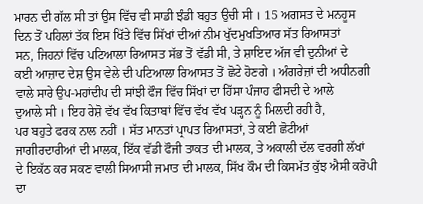ਮਾਰਨ ਦੀ ਗੱਲ ਸੀ ਤਾਂ ਉਸ ਵਿੱਚ ਵੀ ਸਾਡੀ ਝੰਡੀ ਬਹੁਤ ਉਚੀ ਸੀ । 15 ਅਗਸਤ ਦੇ ਮਨਹੂਸ
ਦਿਨ ਤੋਂ ਪਹਿਲਾਂ ਤੱਕ ਇਸ ਖਿੱਤੇ ਵਿੱਚ ਸਿੱਖਾਂ ਦੀਆਂ ਨੀਮ ਖੁੱਦਮੁਖਤਿਆਰ ਸੱਤ ਰਿਆਸਤਾਂ
ਸਨ, ਜਿਹਨਾਂ ਵਿੱਚ ਪਟਿਆਲਾ ਰਿਆਸਤ ਸੱਭ ਤੋਂ ਵੱਡੀ ਸੀ, ਤੇ ਸ਼ਾਇਦ ਅੱਜ ਵੀ ਦੁਨੀਆਂ ਦੇ
ਕਈ ਆਜ਼ਾਦ ਦੇਸ਼ ਉਸ ਵੇਲੇ ਦੀ ਪਟਿਆਲਾ ਰਿਆਸਤ ਤੋਂ ਛੋਟੇ ਹੋਣਗੇ । ਅੰਗਰੇਜ਼ਾਂ ਦੀ ਅਧੀਨਗੀ
ਵਾਲੇ ਸਾਰੇ ਉਪ-ਮਹਾਂਦੀਪ ਦੀ ਸਾਂਝੀ ਫੌਜ ਵਿੱਚ ਸਿੱਖਾਂ ਦਾ ਹਿੱਸਾ ਪੰਜਾਹ ਫੀਸਦੀ ਦੇ ਆਲੇ
ਦੁਆਲੇ ਸੀ । ਇਹ ਰੇਸ਼ੋ ਵੱਖ ਵੱਖ ਕਿਤਾਬਾਂ ਵਿੱਚ ਵੱਖ ਵੱਖ ਪੜ੍ਹਨ ਨੂੰ ਮਿਲਦੀ ਰਹੀ ਹੈ,
ਪਰ ਬਹੁਤੇ ਫਰਕ ਨਾਲ ਨਹੀਂ । ਸੱਤ ਮਾਨਤਾਂ ਪ੍ਰਾਪਤ ਰਿਆਸਤਾਂ, ਤੇ ਕਈ ਛੋਟੀਆਂ
ਜਾਗੀਰਦਾਰੀਆਂ ਦੀ ਮਾਲਕ, ਇੱਕ ਵੱਡੀ ਫੌਜੀ ਤਾਕਤ ਦੀ ਮਾਲਕ, ਤੇ ਅਕਾਲੀ ਦੱਲ ਵਰਗੀ ਲੱਖਾਂ
ਦੇ ਇਕੱਠ ਕਰ ਸਕਣ ਵਾਲੀ ਸਿਆਸੀ ਜਮਾਤ ਦੀ ਮਾਲਕ, ਸਿੱਖ ਕੌਮ ਦੀ ਕਿਸਮੱਤ ਕੁੱਝ ਐਸੀ ਕਰੋਪੀ
ਦਾ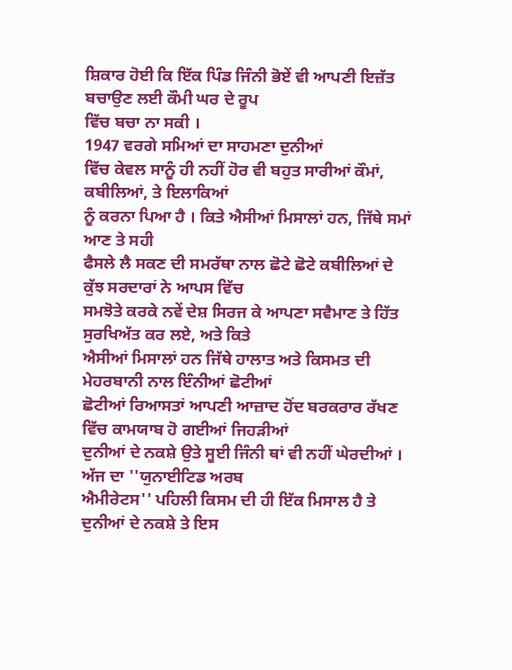ਸ਼ਿਕਾਰ ਹੋਈ ਕਿ ਇੱਕ ਪਿੰਡ ਜਿੰਨੀ ਭੋਏਂ ਵੀ ਆਪਣੀ ਇਜ਼ੱਤ ਬਚਾਉਣ ਲਈ ਕੌਮੀ ਘਰ ਦੇ ਰੂਪ
ਵਿੱਚ ਬਚਾ ਨਾ ਸਕੀ ।
1947 ਵਰਗੇ ਸਮਿਆਂ ਦਾ ਸਾਹਮਣਾ ਦੁਨੀਆਂ
ਵਿੱਚ ਕੇਵਲ ਸਾਨੂੰ ਹੀ ਨਹੀਂ ਹੋਰ ਵੀ ਬਹੁਤ ਸਾਰੀਆਂ ਕੌਮਾਂ, ਕਬੀਲਿਆਂ, ਤੇ ਇਲਾਕਿਆਂ
ਨੂੰ ਕਰਨਾ ਪਿਆ ਹੈ । ਕਿਤੇ ਐਸੀਆਂ ਮਿਸਾਲਾਂ ਹਨ, ਜਿੱਥੇ ਸਮਾਂ ਆਣ ਤੇ ਸਹੀ
ਫੈਸਲੇ ਲੈ ਸਕਣ ਦੀ ਸਮਰੱਥਾ ਨਾਲ ਛੋਟੇ ਛੋਟੇ ਕਬੀਲਿਆਂ ਦੇ ਕੁੱਝ ਸਰਦਾਰਾਂ ਨੇ ਆਪਸ ਵਿੱਚ
ਸਮਝੋਤੇ ਕਰਕੇ ਨਵੇਂ ਦੇਸ਼ ਸਿਰਜ ਕੇ ਆਪਣਾ ਸਵੈਮਾਣ ਤੇ ਹਿੱਤ ਸੁਰਖਿਅੱਤ ਕਰ ਲਏ, ਅਤੇ ਕਿਤੇ
ਐਸੀਆਂ ਮਿਸਾਲਾਂ ਹਨ ਜਿੱਥੇ ਹਾਲਾਤ ਅਤੇ ਕਿਸਮਤ ਦੀ ਮੇਹਰਬਾਨੀ ਨਾਲ ਇੰਨੀਆਂ ਛੋਟੀਆਂ
ਛੋਟੀਆਂ ਰਿਆਸਤਾਂ ਆਪਣੀ ਆਜ਼ਾਦ ਹੋਂਦ ਬਰਕਰਾਰ ਰੱਖਣ ਵਿੱਚ ਕਾਮਯਾਬ ਹੋ ਗਈਆਂ ਜਿਹੜੀਆਂ
ਦੁਨੀਆਂ ਦੇ ਨਕਸ਼ੇ ਉਤੇ ਸੂਈ ਜਿੰਨੀ ਥਾਂ ਵੀ ਨਹੀਂ ਘੇਰਦੀਆਂ । ਅੱਜ ਦਾ ''ਯੁਨਾਈਟਿਡ ਅਰਬ
ਐਮੀਰੇਟਸ'' ਪਹਿਲੀ ਕਿਸਮ ਦੀ ਹੀ ਇੱਕ ਮਿਸਾਲ ਹੈ ਤੇ ਦੁਨੀਆਂ ਦੇ ਨਕਸ਼ੇ ਤੇ ਇਸ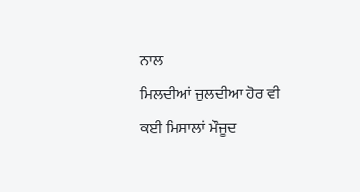ਨਾਲ
ਮਿਲਦੀਆਂ ਜੁਲਦੀਆ ਹੋਰ ਵੀ ਕਈ ਮਿਸਾਲਾਂ ਮੌਜੂਦ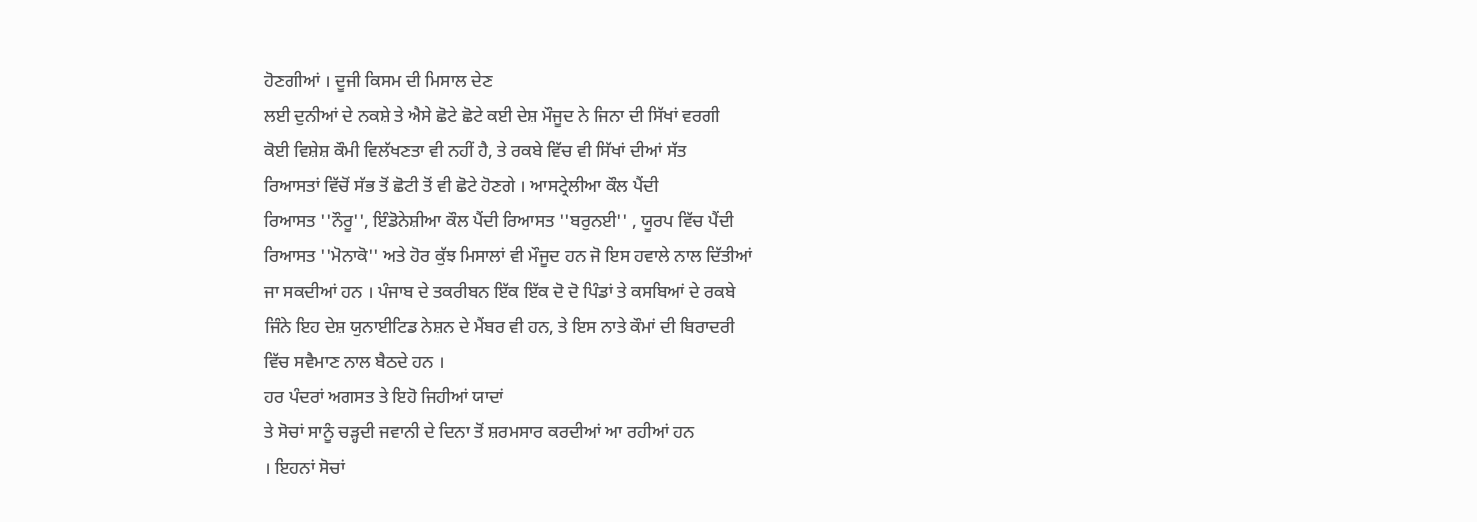ਹੋਣਗੀਆਂ । ਦੂਜੀ ਕਿਸਮ ਦੀ ਮਿਸਾਲ ਦੇਣ
ਲਈ ਦੁਨੀਆਂ ਦੇ ਨਕਸ਼ੇ ਤੇ ਐਸੇ ਛੋਟੇ ਛੋਟੇ ਕਈ ਦੇਸ਼ ਮੌਜੂਦ ਨੇ ਜਿਨਾ ਦੀ ਸਿੱਖਾਂ ਵਰਗੀ
ਕੋਈ ਵਿਸ਼ੇਸ਼ ਕੌਮੀ ਵਿਲੱਖਣਤਾ ਵੀ ਨਹੀਂ ਹੈ, ਤੇ ਰਕਬੇ ਵਿੱਚ ਵੀ ਸਿੱਖਾਂ ਦੀਆਂ ਸੱਤ
ਰਿਆਸਤਾਂ ਵਿੱਚੋਂ ਸੱਭ ਤੋਂ ਛੋਟੀ ਤੋਂ ਵੀ ਛੋਟੇ ਹੋਣਗੇ । ਆਸਟ੍ਰੇਲੀਆ ਕੌਲ ਪੈਂਦੀ
ਰਿਆਸਤ ''ਨੌਰੂ'', ਇੰਡੋਨੇਸ਼ੀਆ ਕੌਲ ਪੈਂਦੀ ਰਿਆਸਤ ''ਬਰੁਨਈ'' , ਯੂਰਪ ਵਿੱਚ ਪੈਂਦੀ
ਰਿਆਸਤ ''ਮੋਨਾਕੋ'' ਅਤੇ ਹੋਰ ਕੁੱਝ ਮਿਸਾਲਾਂ ਵੀ ਮੌਜੂਦ ਹਨ ਜੋ ਇਸ ਹਵਾਲੇ ਨਾਲ ਦਿੱਤੀਆਂ
ਜਾ ਸਕਦੀਆਂ ਹਨ । ਪੰਜਾਬ ਦੇ ਤਕਰੀਬਨ ਇੱਕ ਇੱਕ ਦੋ ਦੋ ਪਿੰਡਾਂ ਤੇ ਕਸਬਿਆਂ ਦੇ ਰਕਬੇ
ਜਿੰਨੇ ਇਹ ਦੇਸ਼ ਯੁਨਾਈਟਿਡ ਨੇਸ਼ਨ ਦੇ ਮੈਂਬਰ ਵੀ ਹਨ, ਤੇ ਇਸ ਨਾਤੇ ਕੌਮਾਂ ਦੀ ਬਿਰਾਦਰੀ
ਵਿੱਚ ਸਵੈਮਾਣ ਨਾਲ ਬੈਠਦੇ ਹਨ ।
ਹਰ ਪੰਦਰਾਂ ਅਗਸਤ ਤੇ ਇਹੋ ਜਿਹੀਆਂ ਯਾਦਾਂ
ਤੇ ਸੋਚਾਂ ਸਾਨੂੰ ਚੜ੍ਹਦੀ ਜਵਾਨੀ ਦੇ ਦਿਨਾ ਤੋਂ ਸ਼ਰਮਸਾਰ ਕਰਦੀਆਂ ਆ ਰਹੀਆਂ ਹਨ
। ਇਹਨਾਂ ਸੋਚਾਂ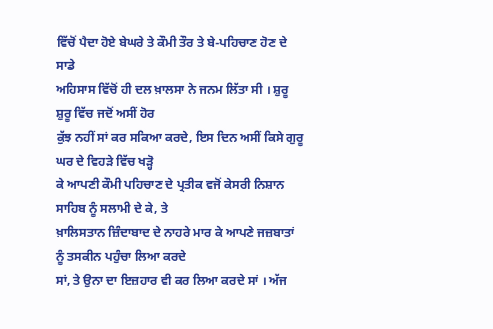ਵਿੱਚੋਂ ਪੈਦਾ ਹੋਏ ਬੇਘਰੇ ਤੇ ਕੌਮੀ ਤੌਰ ਤੇ ਬੇ-ਪਹਿਚਾਣ ਹੋਣ ਦੇ ਸਾਡੇ
ਅਹਿਸਾਸ ਵਿੱਚੋਂ ਹੀ ਦਲ ਖ਼ਾਲਸਾ ਨੇ ਜਨਮ ਲਿੱਤਾ ਸੀ । ਸ਼ੁਰੂ ਸ਼ੁਰੂ ਵਿੱਚ ਜਦੋਂ ਅਸੀਂ ਹੋਰ
ਕੁੱਝ ਨਹੀਂ ਸਾਂ ਕਰ ਸਕਿਆ ਕਰਦੇ, ਇਸ ਦਿਨ ਅਸੀਂ ਕਿਸੇ ਗੁਰੂ ਘਰ ਦੇ ਵਿਹੜੇ ਵਿੱਚ ਖੜ੍ਹੋ
ਕੇ ਆਪਣੀ ਕੌਮੀ ਪਹਿਚਾਣ ਦੇ ਪ੍ਰਤੀਕ ਵਜੋਂ ਕੇਸਰੀ ਨਿਸ਼ਾਨ ਸਾਹਿਬ ਨੂੰ ਸਲਾਮੀ ਦੇ ਕੇ, ਤੇ
ਖ਼ਾਲਿਸਤਾਨ ਜ਼ਿੰਦਾਬਾਦ ਦੇ ਨਾਹਰੇ ਮਾਰ ਕੇ ਆਪਣੇ ਜਜ਼ਬਾਤਾਂ ਨੂੰ ਤਸਕੀਨ ਪਹੁੰਚਾ ਲਿਆ ਕਰਦੇ
ਸਾਂ, ਤੇ ਉਨਾ ਦਾ ਇਜ਼ਹਾਰ ਵੀ ਕਰ ਲਿਆ ਕਰਦੇ ਸਾਂ । ਅੱਜ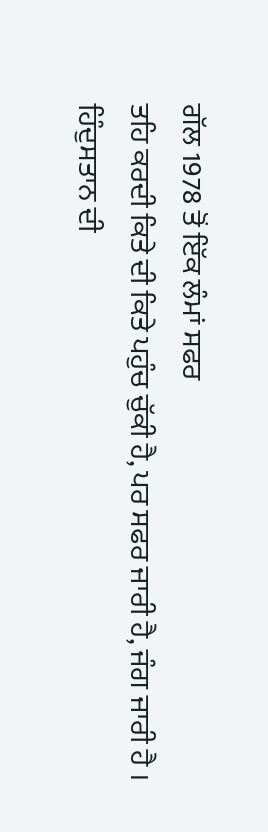ਗੱਲ 1978 ਤੋਂ ਇੱਕ ਲੰਮਾਂ ਸਫਰ
ਤਹਿ ਕਰਦੀ ਕਿਤੇ ਦੀ ਕਿਤੇ ਪਹੁੰਚ ਚੁੱਕੀ ਹੈ, ਪਰ ਸਫਰ ਜਾਰੀ ਹੈ, ਜੰਗ ਜਾਰੀ ਹੈ ।
ਹਿੰਦੁਸਤਾਨ ਦੀ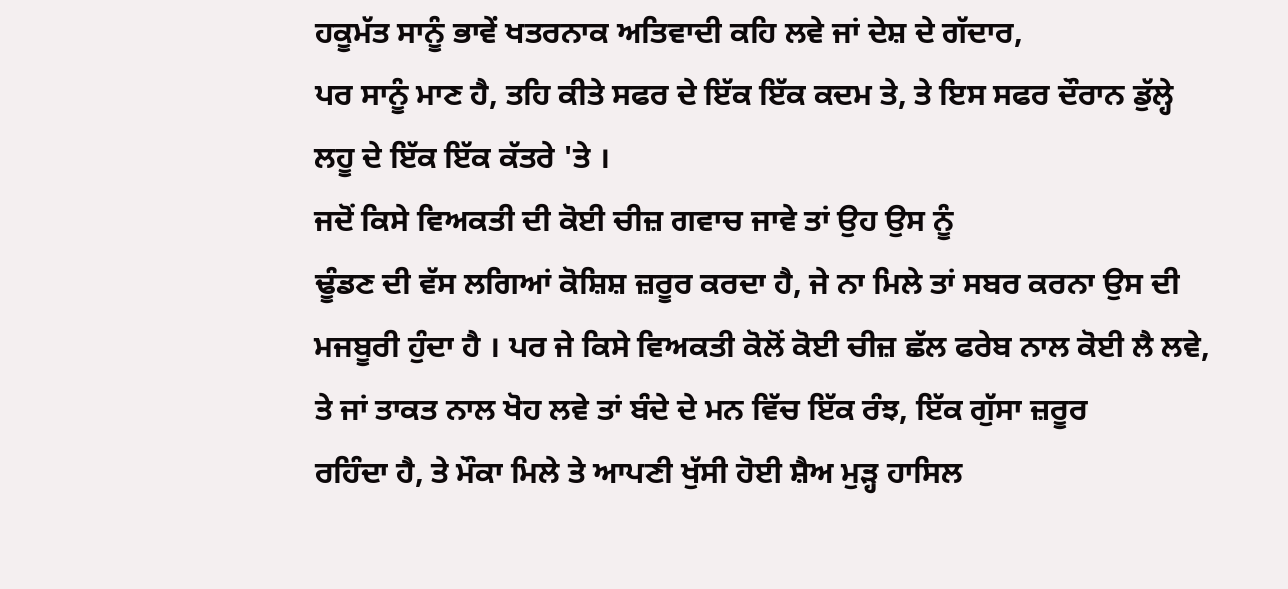ਹਕੂਮੱਤ ਸਾਨੂੰ ਭਾਵੇਂ ਖਤਰਨਾਕ ਅਤਿਵਾਦੀ ਕਹਿ ਲਵੇ ਜਾਂ ਦੇਸ਼ ਦੇ ਗੱਦਾਰ,
ਪਰ ਸਾਨੂੰ ਮਾਣ ਹੈ, ਤਹਿ ਕੀਤੇ ਸਫਰ ਦੇ ਇੱਕ ਇੱਕ ਕਦਮ ਤੇ, ਤੇ ਇਸ ਸਫਰ ਦੌਰਾਨ ਡੁੱਲ੍ਹੇ
ਲਹੂ ਦੇ ਇੱਕ ਇੱਕ ਕੱਤਰੇ 'ਤੇ ।
ਜਦੋਂ ਕਿਸੇ ਵਿਅਕਤੀ ਦੀ ਕੋਈ ਚੀਜ਼ ਗਵਾਚ ਜਾਵੇ ਤਾਂ ਉਹ ਉਸ ਨੂੰ
ਢੂੰਡਣ ਦੀ ਵੱਸ ਲਗਿਆਂ ਕੋਸ਼ਿਸ਼ ਜ਼ਰੂਰ ਕਰਦਾ ਹੈ, ਜੇ ਨਾ ਮਿਲੇ ਤਾਂ ਸਬਰ ਕਰਨਾ ਉਸ ਦੀ
ਮਜਬੂਰੀ ਹੁੰਦਾ ਹੈ । ਪਰ ਜੇ ਕਿਸੇ ਵਿਅਕਤੀ ਕੋਲੋਂ ਕੋਈ ਚੀਜ਼ ਛੱਲ ਫਰੇਬ ਨਾਲ ਕੋਈ ਲੈ ਲਵੇ,
ਤੇ ਜਾਂ ਤਾਕਤ ਨਾਲ ਖੋਹ ਲਵੇ ਤਾਂ ਬੰਦੇ ਦੇ ਮਨ ਵਿੱਚ ਇੱਕ ਰੰਝ, ਇੱਕ ਗੁੱਸਾ ਜ਼ਰੂਰ
ਰਹਿੰਦਾ ਹੈ, ਤੇ ਮੌਕਾ ਮਿਲੇ ਤੇ ਆਪਣੀ ਖੁੱਸੀ ਹੋਈ ਸ਼ੈਅ ਮੁੜ੍ਹ ਹਾਸਿਲ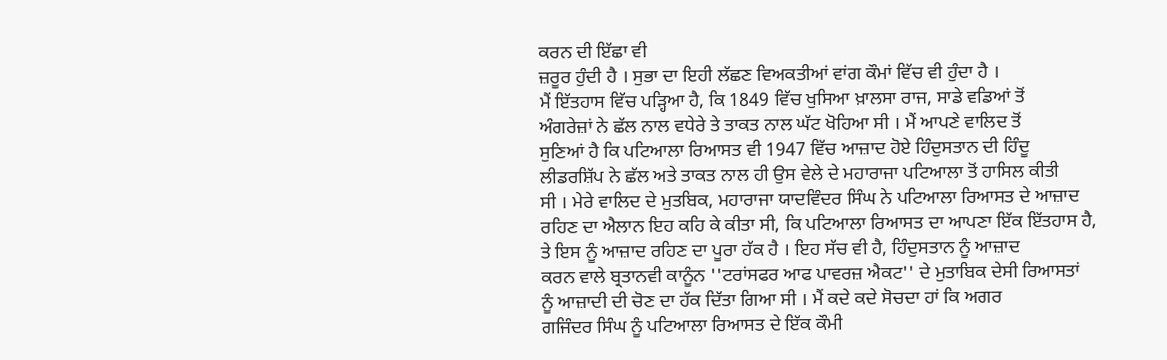ਕਰਨ ਦੀ ਇੱਛਾ ਵੀ
ਜ਼ਰੂਰ ਹੁੰਦੀ ਹੈ । ਸੁਭਾ ਦਾ ਇਹੀ ਲੱਛਣ ਵਿਅਕਤੀਆਂ ਵਾਂਗ ਕੌਮਾਂ ਵਿੱਚ ਵੀ ਹੁੰਦਾ ਹੈ ।
ਮੈਂ ਇੱਤਹਾਸ ਵਿੱਚ ਪੜ੍ਹਿਆ ਹੈ, ਕਿ 1849 ਵਿੱਚ ਖੁਸਿਆ ਖ਼ਾਲਸਾ ਰਾਜ, ਸਾਡੇ ਵਡਿਆਂ ਤੋਂ
ਅੰਗਰੇਜ਼ਾਂ ਨੇ ਛੱਲ ਨਾਲ ਵਧੇਰੇ ਤੇ ਤਾਕਤ ਨਾਲ ਘੱਟ ਖੋਹਿਆ ਸੀ । ਮੈਂ ਆਪਣੇ ਵਾਲਿਦ ਤੋਂ
ਸੁਣਿਆਂ ਹੈ ਕਿ ਪਟਿਆਲਾ ਰਿਆਸਤ ਵੀ 1947 ਵਿੱਚ ਆਜ਼ਾਦ ਹੋਏ ਹਿੰਦੁਸਤਾਨ ਦੀ ਹਿੰਦੂ
ਲੀਡਰਸ਼ਿੱਪ ਨੇ ਛੱਲ ਅਤੇ ਤਾਕਤ ਨਾਲ ਹੀ ਉਸ ਵੇਲੇ ਦੇ ਮਹਾਰਾਜਾ ਪਟਿਆਲਾ ਤੋਂ ਹਾਸਿਲ ਕੀਤੀ
ਸੀ । ਮੇਰੇ ਵਾਲਿਦ ਦੇ ਮੁਤਬਿਕ, ਮਹਾਰਾਜਾ ਯਾਦਵਿੰਦਰ ਸਿੰਘ ਨੇ ਪਟਿਆਲਾ ਰਿਆਸਤ ਦੇ ਆਜ਼ਾਦ
ਰਹਿਣ ਦਾ ਐਲਾਨ ਇਹ ਕਹਿ ਕੇ ਕੀਤਾ ਸੀ, ਕਿ ਪਟਿਆਲਾ ਰਿਆਸਤ ਦਾ ਆਪਣਾ ਇੱਕ ਇੱਤਹਾਸ ਹੈ,
ਤੇ ਇਸ ਨੂੰ ਆਜ਼ਾਦ ਰਹਿਣ ਦਾ ਪੂਰਾ ਹੱਕ ਹੈ । ਇਹ ਸੱਚ ਵੀ ਹੈ, ਹਿੰਦੁਸਤਾਨ ਨੂੰ ਆਜ਼ਾਦ
ਕਰਨ ਵਾਲੇ ਬ੍ਰਤਾਨਵੀ ਕਾਨੂੰਨ ''ਟਰਾਂਸਫਰ ਆਫ ਪਾਵਰਜ਼ ਐਕਟ'' ਦੇ ਮੁਤਾਬਿਕ ਦੇਸੀ ਰਿਆਸਤਾਂ
ਨੂੰ ਆਜ਼ਾਦੀ ਦੀ ਚੋਣ ਦਾ ਹੱਕ ਦਿੱਤਾ ਗਿਆ ਸੀ । ਮੈਂ ਕਦੇ ਕਦੇ ਸੋਚਦਾ ਹਾਂ ਕਿ ਅਗਰ
ਗਜਿੰਦਰ ਸਿੰਘ ਨੂੰ ਪਟਿਆਲਾ ਰਿਆਸਤ ਦੇ ਇੱਕ ਕੌਮੀ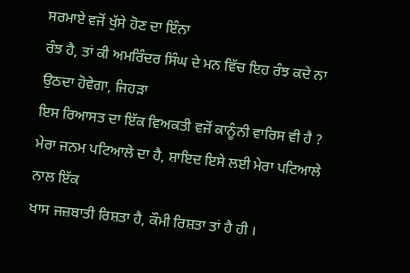ਸਰਮਾਏ ਵਜੋਂ ਖੁੱਸੇ ਹੋਣ ਦਾ ਇੰਨਾ
ਰੰਝ ਹੈ, ਤਾਂ ਕੀ ਅਮਰਿੰਦਰ ਸਿੰਘ ਦੇ ਮਨ ਵਿੱਚ ਇਹ ਰੰਝ ਕਦੇ ਨਾ ਉਠਦਾ ਹੋਵੇਗਾ, ਜਿਹੜਾ
ਇਸ ਰਿਆਸਤ ਦਾ ਇੱਕ ਵਿਅਕਤੀ ਵਜੋਂ ਕਾਨੂੰਨੀ ਵਾਰਿਸ ਵੀ ਹੈ ?
ਮੇਰਾ ਜਨਮ ਪਟਿਆਲੇ ਦਾ ਹੈ, ਸ਼ਾਇਦ ਇਸੇ ਲਈ ਮੇਰਾ ਪਟਿਆਲੇ ਨਾਲ ਇੱਕ
ਖਾਸ ਜਜ਼ਬਾਤੀ ਰਿਸ਼ਤਾ ਹੈ, ਕੌਮੀ ਰਿਸ਼ਤਾ ਤਾਂ ਹੈ ਹੀ ।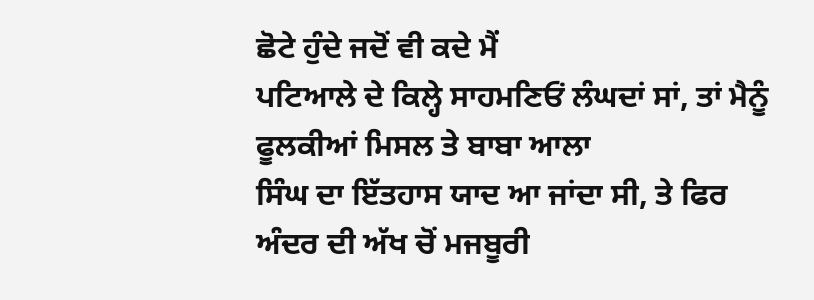ਛੋਟੇ ਹੁੰਦੇ ਜਦੋਂ ਵੀ ਕਦੇ ਮੈਂ
ਪਟਿਆਲੇ ਦੇ ਕਿਲ੍ਹੇ ਸਾਹਮਣਿਓਂ ਲੰਘਦਾਂ ਸਾਂ, ਤਾਂ ਮੈਨੂੰ ਫੂਲਕੀਆਂ ਮਿਸਲ ਤੇ ਬਾਬਾ ਆਲਾ
ਸਿੰਘ ਦਾ ਇੱਤਹਾਸ ਯਾਦ ਆ ਜਾਂਦਾ ਸੀ, ਤੇ ਫਿਰ ਅੰਦਰ ਦੀ ਅੱਖ ਚੋਂ ਮਜਬੂਰੀ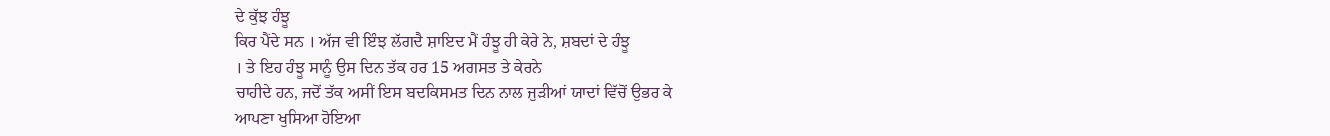ਦੇ ਕੁੱਝ ਹੰਝੂ
ਕਿਰ ਪੈਂਦੇ ਸਨ । ਅੱਜ ਵੀ ਇੰਝ ਲੱਗਦੈ ਸ਼ਾਇਦ ਮੈਂ ਹੰਝੂ ਹੀ ਕੇਰੇ ਨੇ, ਸ਼ਬਦਾਂ ਦੇ ਹੰਝੂ
। ਤੇ ਇਹ ਹੰਝੂ ਸਾਨੂੰ ਉਸ ਦਿਨ ਤੱਕ ਹਰ 15 ਅਗਸਤ ਤੇ ਕੇਰਨੇ
ਚਾਹੀਦੇ ਹਨ, ਜਦੋਂ ਤੱਕ ਅਸੀਂ ਇਸ ਬਦਕਿਸਮਤ ਦਿਨ ਨਾਲ ਜੁੜੀਆਂ ਯਾਦਾਂ ਵਿੱਚੋਂ ਉਭਰ ਕੇ
ਆਪਣਾ ਖੁਸਿਆ ਹੋਇਆ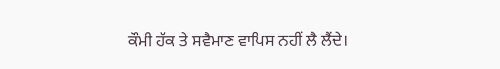ਕੌਮੀ ਹੱਕ ਤੇ ਸਵੈਮਾਣ ਵਾਪਿਸ ਨਹੀਂ ਲੈ ਲੈਂਦੇ।